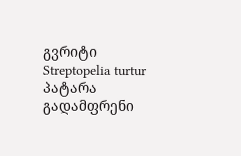გვრიტი
Streptopelia turtur
პატარა გადამფრენი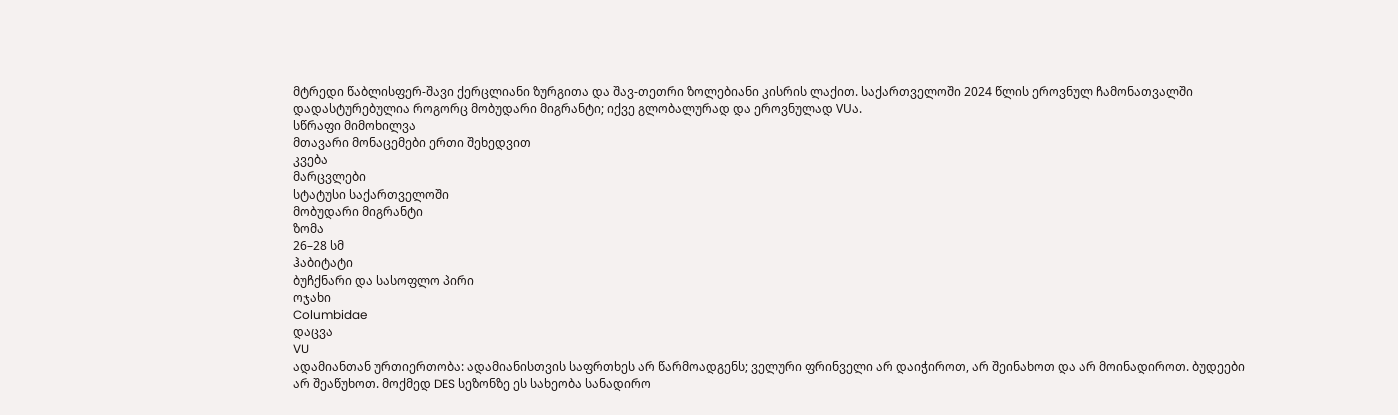მტრედი წაბლისფერ-შავი ქერცლიანი ზურგითა და შავ-თეთრი ზოლებიანი კისრის ლაქით. საქართველოში 2024 წლის ეროვნულ ჩამონათვალში დადასტურებულია როგორც მობუდარი მიგრანტი; იქვე გლობალურად და ეროვნულად VUა.
სწრაფი მიმოხილვა
მთავარი მონაცემები ერთი შეხედვით
კვება
მარცვლები
სტატუსი საქართველოში
მობუდარი მიგრანტი
ზომა
26–28 სმ
ჰაბიტატი
ბუჩქნარი და სასოფლო პირი
ოჯახი
Columbidae
დაცვა
VU
ადამიანთან ურთიერთობა: ადამიანისთვის საფრთხეს არ წარმოადგენს; ველური ფრინველი არ დაიჭიროთ, არ შეინახოთ და არ მოინადიროთ. ბუდეები არ შეაწუხოთ. მოქმედ DES სეზონზე ეს სახეობა სანადირო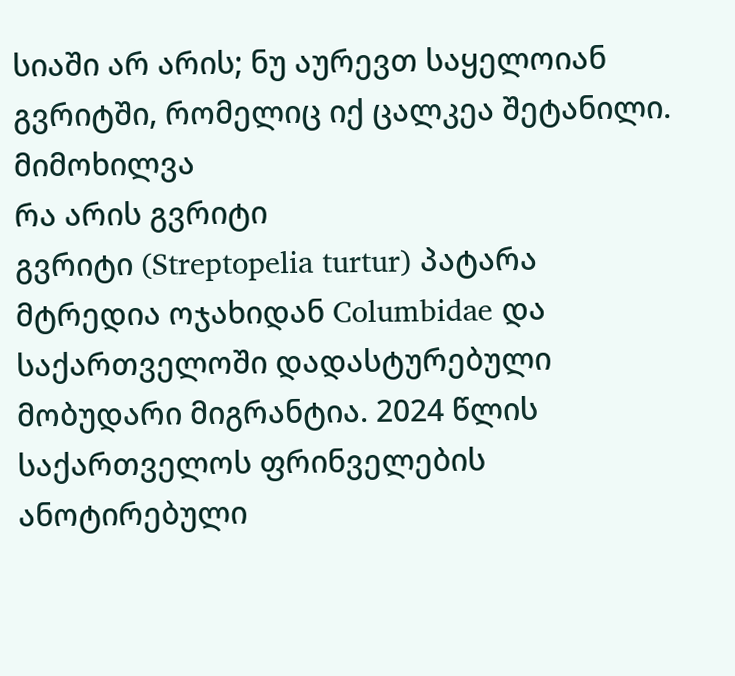სიაში არ არის; ნუ აურევთ საყელოიან გვრიტში, რომელიც იქ ცალკეა შეტანილი.
მიმოხილვა
რა არის გვრიტი
გვრიტი (Streptopelia turtur) პატარა მტრედია ოჯახიდან Columbidae და საქართველოში დადასტურებული მობუდარი მიგრანტია. 2024 წლის საქართველოს ფრინველების ანოტირებული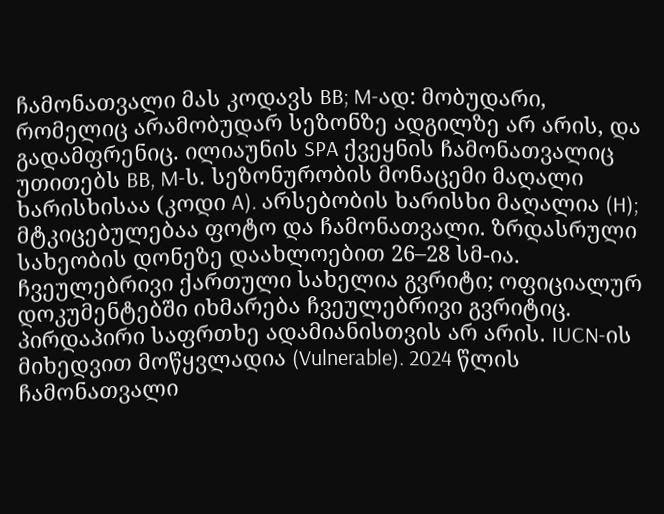ჩამონათვალი მას კოდავს BB; M-ად: მობუდარი, რომელიც არამობუდარ სეზონზე ადგილზე არ არის, და გადამფრენიც. ილიაუნის SPA ქვეყნის ჩამონათვალიც უთითებს BB, M-ს. სეზონურობის მონაცემი მაღალი ხარისხისაა (კოდი A). არსებობის ხარისხი მაღალია (H); მტკიცებულებაა ფოტო და ჩამონათვალი. ზრდასრული სახეობის დონეზე დაახლოებით 26–28 სმ-ია. ჩვეულებრივი ქართული სახელია გვრიტი; ოფიციალურ დოკუმენტებში იხმარება ჩვეულებრივი გვრიტიც. პირდაპირი საფრთხე ადამიანისთვის არ არის. IUCN-ის მიხედვით მოწყვლადია (Vulnerable). 2024 წლის ჩამონათვალი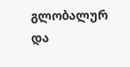გლობალურ და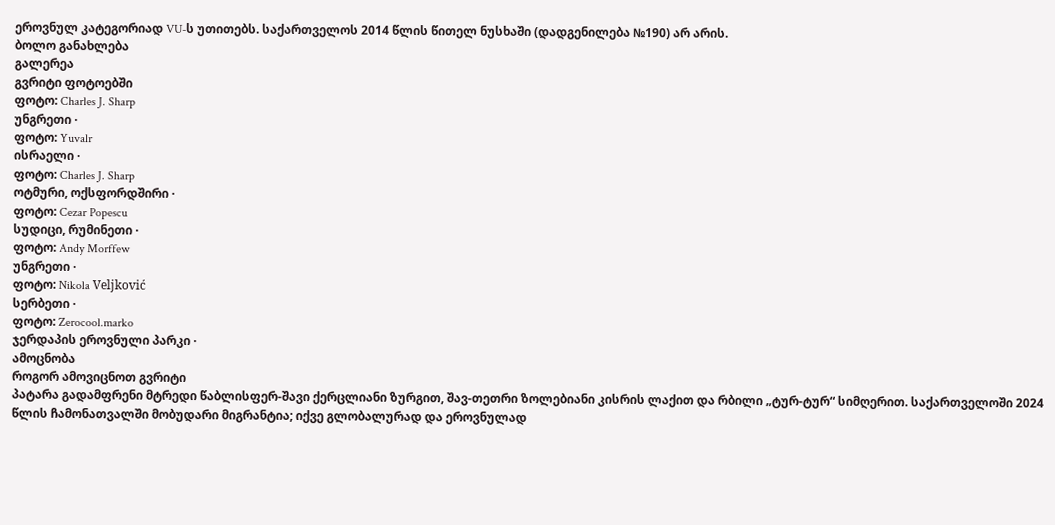ეროვნულ კატეგორიად VU-ს უთითებს. საქართველოს 2014 წლის წითელ ნუსხაში (დადგენილება №190) არ არის.
ბოლო განახლება
გალერეა
გვრიტი ფოტოებში
ფოტო: Charles J. Sharp
უნგრეთი ·
ფოტო: Yuvalr
ისრაელი ·
ფოტო: Charles J. Sharp
ოტმური, ოქსფორდშირი ·
ფოტო: Cezar Popescu
სუდიცი, რუმინეთი ·
ფოტო: Andy Morffew
უნგრეთი ·
ფოტო: Nikola Veljković
სერბეთი ·
ფოტო: Zerocool.marko
ჯერდაპის ეროვნული პარკი ·
ამოცნობა
როგორ ამოვიცნოთ გვრიტი
პატარა გადამფრენი მტრედი წაბლისფერ-შავი ქერცლიანი ზურგით, შავ-თეთრი ზოლებიანი კისრის ლაქით და რბილი „ტურ-ტურ“ სიმღერით. საქართველოში 2024 წლის ჩამონათვალში მობუდარი მიგრანტია; იქვე გლობალურად და ეროვნულად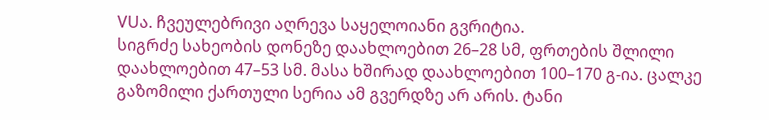VUა. ჩვეულებრივი აღრევა საყელოიანი გვრიტია.
სიგრძე სახეობის დონეზე დაახლოებით 26–28 სმ, ფრთების შლილი დაახლოებით 47–53 სმ. მასა ხშირად დაახლოებით 100–170 გ-ია. ცალკე გაზომილი ქართული სერია ამ გვერდზე არ არის. ტანი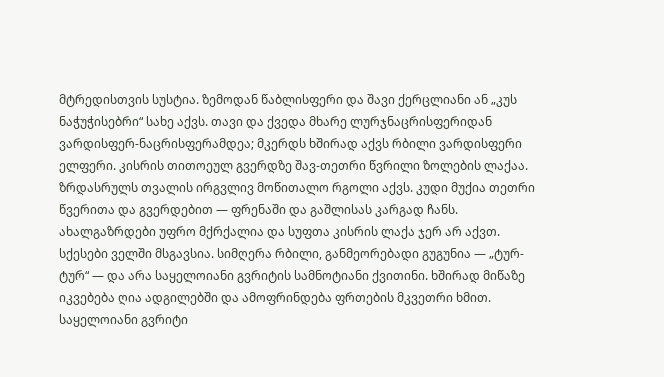მტრედისთვის სუსტია. ზემოდან წაბლისფერი და შავი ქერცლიანი ან „კუს ნაჭუჭისებრი“ სახე აქვს. თავი და ქვედა მხარე ლურჯნაცრისფერიდან ვარდისფერ-ნაცრისფერამდეა; მკერდს ხშირად აქვს რბილი ვარდისფერი ელფერი. კისრის თითოეულ გვერდზე შავ-თეთრი წვრილი ზოლების ლაქაა. ზრდასრულს თვალის ირგვლივ მოწითალო რგოლი აქვს. კუდი მუქია თეთრი წვერითა და გვერდებით — ფრენაში და გაშლისას კარგად ჩანს.
ახალგაზრდები უფრო მქრქალია და სუფთა კისრის ლაქა ჯერ არ აქვთ. სქესები ველში მსგავსია. სიმღერა რბილი, განმეორებადი გუგუნია — „ტურ-ტურ“ — და არა საყელოიანი გვრიტის სამნოტიანი ქვითინი. ხშირად მიწაზე იკვებება ღია ადგილებში და ამოფრინდება ფრთების მკვეთრი ხმით.
საყელოიანი გვრიტი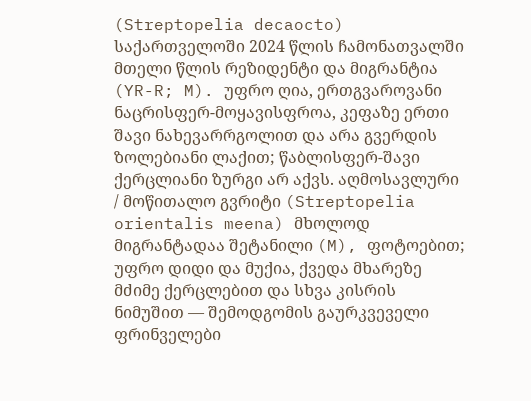(Streptopelia decaocto) საქართველოში 2024 წლის ჩამონათვალში მთელი წლის რეზიდენტი და მიგრანტია (YR-R; M). უფრო ღია, ერთგვაროვანი ნაცრისფერ-მოყავისფროა, კეფაზე ერთი შავი ნახევარრგოლით და არა გვერდის ზოლებიანი ლაქით; წაბლისფერ-შავი ქერცლიანი ზურგი არ აქვს. აღმოსავლური / მოწითალო გვრიტი (Streptopelia orientalis meena) მხოლოდ მიგრანტადაა შეტანილი (M), ფოტოებით; უფრო დიდი და მუქია, ქვედა მხარეზე მძიმე ქერცლებით და სხვა კისრის ნიმუშით — შემოდგომის გაურკვეველი ფრინველები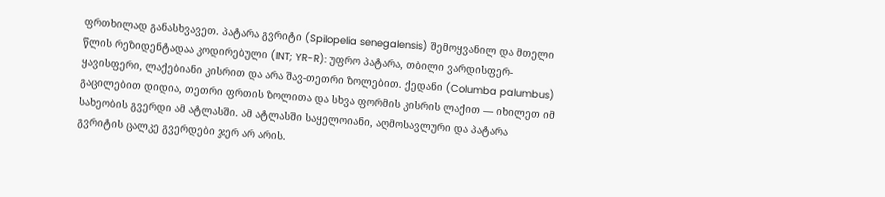ფრთხილად განასხვავეთ. პატარა გვრიტი (Spilopelia senegalensis) შემოყვანილ და მთელი წლის რეზიდენტადაა კოდირებული (INT; YR-R): უფრო პატარა, თბილი ვარდისფერ-ყავისფერი, ლაქებიანი კისრით და არა შავ-თეთრი ზოლებით. ქედანი (Columba palumbus) გაცილებით დიდია, თეთრი ფრთის ზოლითა და სხვა ფორმის კისრის ლაქით — იხილეთ იმ სახეობის გვერდი ამ ატლასში. ამ ატლასში საყელოიანი, აღმოსავლური და პატარა გვრიტის ცალკე გვერდები ჯერ არ არის.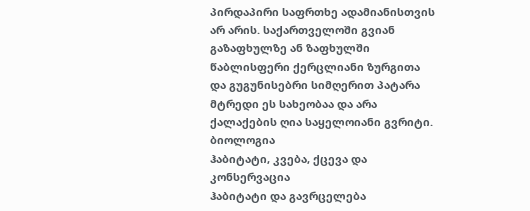პირდაპირი საფრთხე ადამიანისთვის არ არის. საქართველოში გვიან გაზაფხულზე ან ზაფხულში წაბლისფერი ქერცლიანი ზურგითა და გუგუნისებრი სიმღერით პატარა მტრედი ეს სახეობაა და არა ქალაქების ღია საყელოიანი გვრიტი.
ბიოლოგია
ჰაბიტატი, კვება, ქცევა და კონსერვაცია
ჰაბიტატი და გავრცელება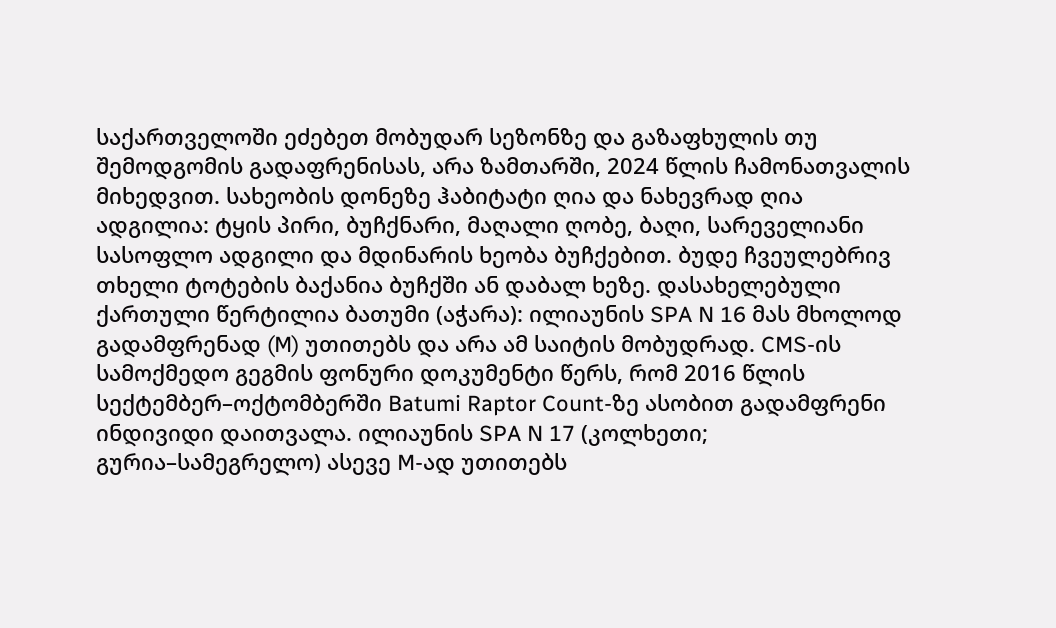საქართველოში ეძებეთ მობუდარ სეზონზე და გაზაფხულის თუ შემოდგომის გადაფრენისას, არა ზამთარში, 2024 წლის ჩამონათვალის მიხედვით. სახეობის დონეზე ჰაბიტატი ღია და ნახევრად ღია ადგილია: ტყის პირი, ბუჩქნარი, მაღალი ღობე, ბაღი, სარეველიანი სასოფლო ადგილი და მდინარის ხეობა ბუჩქებით. ბუდე ჩვეულებრივ თხელი ტოტების ბაქანია ბუჩქში ან დაბალ ხეზე. დასახელებული ქართული წერტილია ბათუმი (აჭარა): ილიაუნის SPA N 16 მას მხოლოდ გადამფრენად (M) უთითებს და არა ამ საიტის მობუდრად. CMS-ის სამოქმედო გეგმის ფონური დოკუმენტი წერს, რომ 2016 წლის სექტემბერ–ოქტომბერში Batumi Raptor Count-ზე ასობით გადამფრენი ინდივიდი დაითვალა. ილიაუნის SPA N 17 (კოლხეთი; გურია–სამეგრელო) ასევე M-ად უთითებს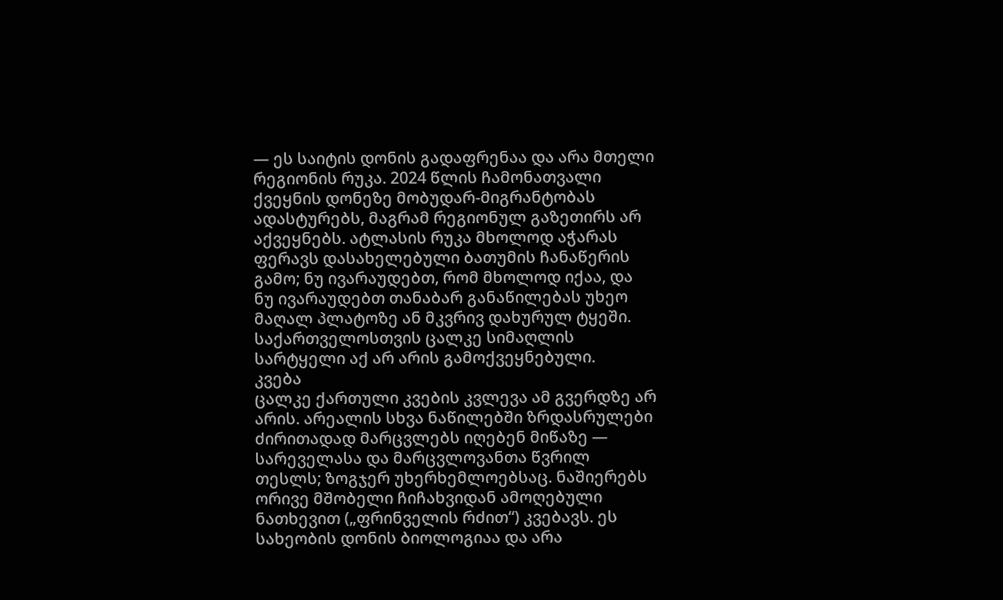— ეს საიტის დონის გადაფრენაა და არა მთელი რეგიონის რუკა. 2024 წლის ჩამონათვალი ქვეყნის დონეზე მობუდარ-მიგრანტობას ადასტურებს, მაგრამ რეგიონულ გაზეთირს არ აქვეყნებს. ატლასის რუკა მხოლოდ აჭარას ფერავს დასახელებული ბათუმის ჩანაწერის გამო; ნუ ივარაუდებთ, რომ მხოლოდ იქაა, და ნუ ივარაუდებთ თანაბარ განაწილებას უხეო მაღალ პლატოზე ან მკვრივ დახურულ ტყეში. საქართველოსთვის ცალკე სიმაღლის სარტყელი აქ არ არის გამოქვეყნებული.
კვება
ცალკე ქართული კვების კვლევა ამ გვერდზე არ არის. არეალის სხვა ნაწილებში ზრდასრულები ძირითადად მარცვლებს იღებენ მიწაზე — სარეველასა და მარცვლოვანთა წვრილ თესლს; ზოგჯერ უხერხემლოებსაც. ნაშიერებს ორივე მშობელი ჩიჩახვიდან ამოღებული ნათხევით („ფრინველის რძით“) კვებავს. ეს სახეობის დონის ბიოლოგიაა და არა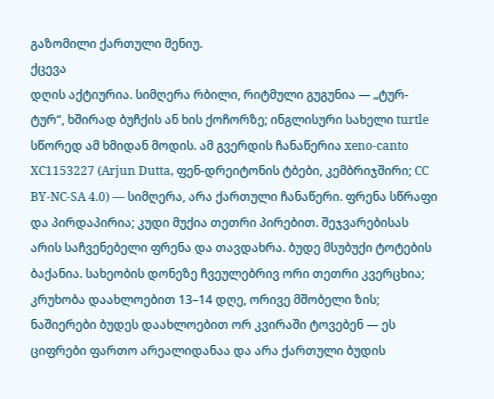გაზომილი ქართული მენიუ.
ქცევა
დღის აქტიურია. სიმღერა რბილი, რიტმული გუგუნია — „ტურ-ტურ“, ხშირად ბუჩქის ან ხის ქოჩორზე; ინგლისური სახელი turtle სწორედ ამ ხმიდან მოდის. ამ გვერდის ჩანაწერია xeno-canto XC1153227 (Arjun Dutta, ფენ-დრეიტონის ტბები, კემბრიჯშირი; CC BY-NC-SA 4.0) — სიმღერა, არა ქართული ჩანაწერი. ფრენა სწრაფი და პირდაპირია; კუდი მუქია თეთრი პირებით. შეჯვარებისას არის საჩვენებელი ფრენა და თავდახრა. ბუდე მსუბუქი ტოტების ბაქანია. სახეობის დონეზე ჩვეულებრივ ორი თეთრი კვერცხია; კრუხობა დაახლოებით 13–14 დღე, ორივე მშობელი ზის; ნაშიერები ბუდეს დაახლოებით ორ კვირაში ტოვებენ — ეს ციფრები ფართო არეალიდანაა და არა ქართული ბუდის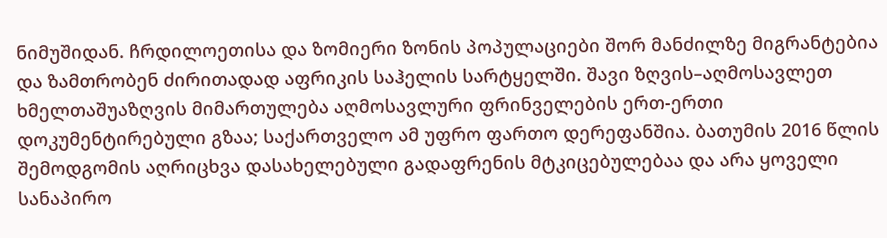ნიმუშიდან. ჩრდილოეთისა და ზომიერი ზონის პოპულაციები შორ მანძილზე მიგრანტებია და ზამთრობენ ძირითადად აფრიკის საჰელის სარტყელში. შავი ზღვის–აღმოსავლეთ ხმელთაშუაზღვის მიმართულება აღმოსავლური ფრინველების ერთ-ერთი დოკუმენტირებული გზაა; საქართველო ამ უფრო ფართო დერეფანშია. ბათუმის 2016 წლის შემოდგომის აღრიცხვა დასახელებული გადაფრენის მტკიცებულებაა და არა ყოველი სანაპირო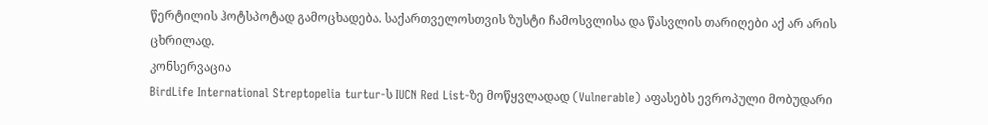წერტილის ჰოტსპოტად გამოცხადება. საქართველოსთვის ზუსტი ჩამოსვლისა და წასვლის თარიღები აქ არ არის ცხრილად.
კონსერვაცია
BirdLife International Streptopelia turtur-ს IUCN Red List-ზე მოწყვლადად (Vulnerable) აფასებს ევროპული მობუდარი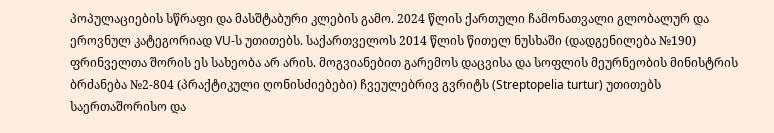პოპულაციების სწრაფი და მასშტაბური კლების გამო. 2024 წლის ქართული ჩამონათვალი გლობალურ და ეროვნულ კატეგორიად VU-ს უთითებს. საქართველოს 2014 წლის წითელ ნუსხაში (დადგენილება №190) ფრინველთა შორის ეს სახეობა არ არის. მოგვიანებით გარემოს დაცვისა და სოფლის მეურნეობის მინისტრის ბრძანება №2-804 (პრაქტიკული ღონისძიებები) ჩვეულებრივ გვრიტს (Streptopelia turtur) უთითებს საერთაშორისო და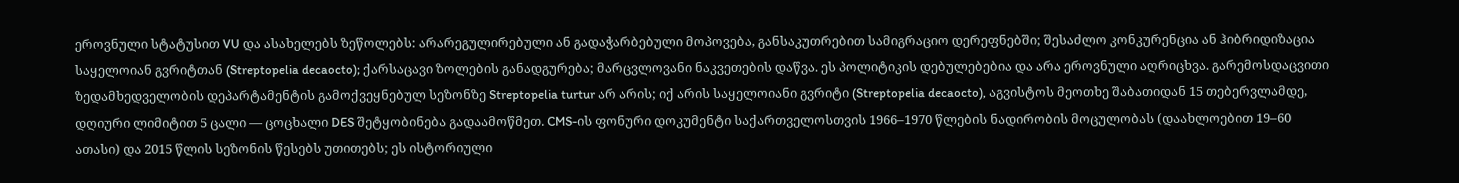ეროვნული სტატუსით VU და ასახელებს ზეწოლებს: არარეგულირებული ან გადაჭარბებული მოპოვება, განსაკუთრებით სამიგრაციო დერეფნებში; შესაძლო კონკურენცია ან ჰიბრიდიზაცია საყელოიან გვრიტთან (Streptopelia decaocto); ქარსაცავი ზოლების განადგურება; მარცვლოვანი ნაკვეთების დაწვა. ეს პოლიტიკის დებულებებია და არა ეროვნული აღრიცხვა. გარემოსდაცვითი ზედამხედველობის დეპარტამენტის გამოქვეყნებულ სეზონზე Streptopelia turtur არ არის; იქ არის საყელოიანი გვრიტი (Streptopelia decaocto), აგვისტოს მეოთხე შაბათიდან 15 თებერვლამდე, დღიური ლიმიტით 5 ცალი — ცოცხალი DES შეტყობინება გადაამოწმეთ. CMS-ის ფონური დოკუმენტი საქართველოსთვის 1966–1970 წლების ნადირობის მოცულობას (დაახლოებით 19–60 ათასი) და 2015 წლის სეზონის წესებს უთითებს; ეს ისტორიული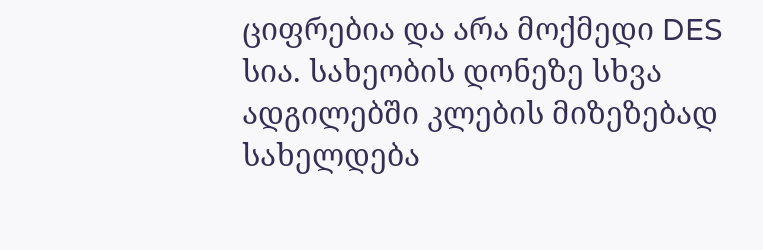ციფრებია და არა მოქმედი DES სია. სახეობის დონეზე სხვა ადგილებში კლების მიზეზებად სახელდება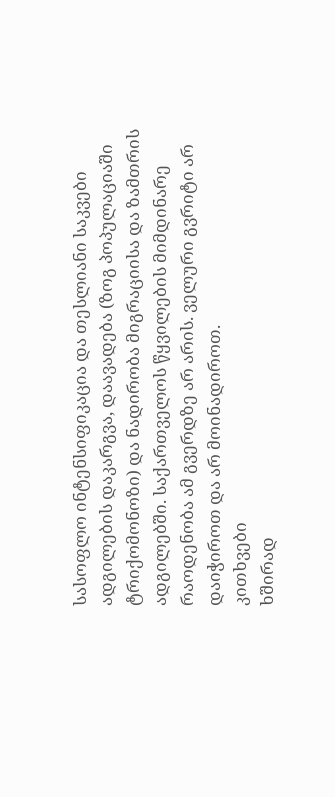სასოფლო ინტენსიფიკაცია და თესლიანი საკვები ადგილების დაკარგვა, დაავადება (ზოგ პოპულაციაში ტრიქომონოზი) და ნადირობა მიგრაციისა და ზამთრის ადგილებში. საქართველოს წყვილების მიმდინარე რაოდენობა ამ გვერდზე არ არის. ველური გვრიტი არ დაიჭიროთ და არ მოინადიროთ.
კითხვები
ხშირად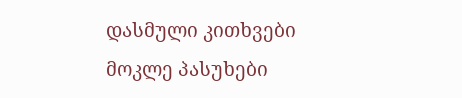დასმული კითხვები
მოკლე პასუხები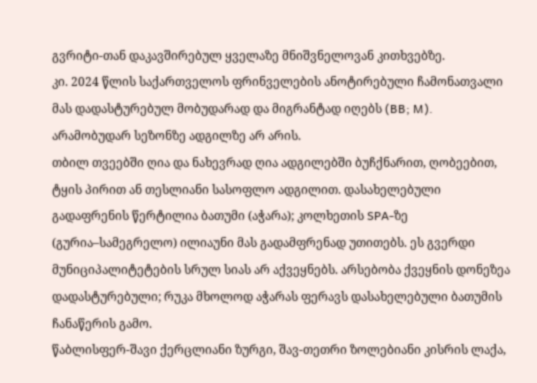გვრიტი-თან დაკავშირებულ ყველაზე მნიშვნელოვან კითხვებზე.
კი. 2024 წლის საქართველოს ფრინველების ანოტირებული ჩამონათვალი მას დადასტურებულ მობუდარად და მიგრანტად იღებს (BB; M). არამობუდარ სეზონზე ადგილზე არ არის.
თბილ თვეებში ღია და ნახევრად ღია ადგილებში ბუჩქნარით, ღობეებით, ტყის პირით ან თესლიანი სასოფლო ადგილით. დასახელებული გადაფრენის წერტილია ბათუმი (აჭარა); კოლხეთის SPA-ზე (გურია–სამეგრელო) ილიაუნი მას გადამფრენად უთითებს. ეს გვერდი მუნიციპალიტეტების სრულ სიას არ აქვეყნებს. არსებობა ქვეყნის დონეზეა დადასტურებული; რუკა მხოლოდ აჭარას ფერავს დასახელებული ბათუმის ჩანაწერის გამო.
წაბლისფერ-შავი ქერცლიანი ზურგი, შავ-თეთრი ზოლებიანი კისრის ლაქა,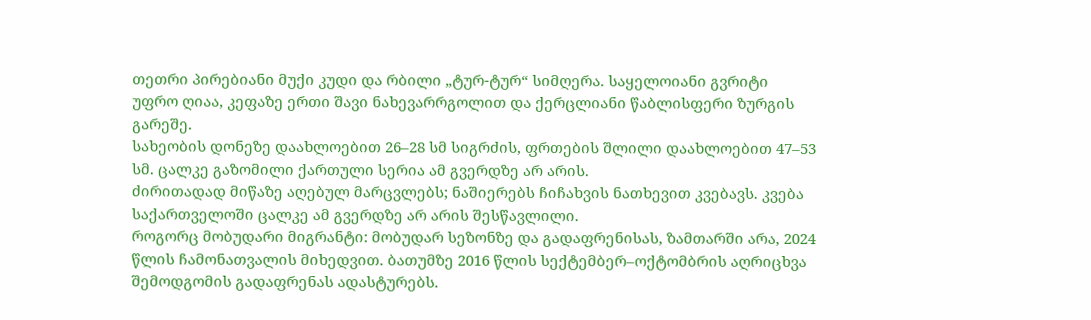თეთრი პირებიანი მუქი კუდი და რბილი „ტურ-ტურ“ სიმღერა. საყელოიანი გვრიტი უფრო ღიაა, კეფაზე ერთი შავი ნახევარრგოლით და ქერცლიანი წაბლისფერი ზურგის გარეშე.
სახეობის დონეზე დაახლოებით 26–28 სმ სიგრძის, ფრთების შლილი დაახლოებით 47–53 სმ. ცალკე გაზომილი ქართული სერია ამ გვერდზე არ არის.
ძირითადად მიწაზე აღებულ მარცვლებს; ნაშიერებს ჩიჩახვის ნათხევით კვებავს. კვება საქართველოში ცალკე ამ გვერდზე არ არის შესწავლილი.
როგორც მობუდარი მიგრანტი: მობუდარ სეზონზე და გადაფრენისას, ზამთარში არა, 2024 წლის ჩამონათვალის მიხედვით. ბათუმზე 2016 წლის სექტემბერ–ოქტომბრის აღრიცხვა შემოდგომის გადაფრენას ადასტურებს.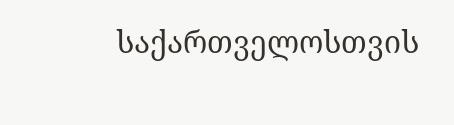საქართველოსთვის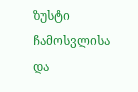ზუსტი ჩამოსვლისა და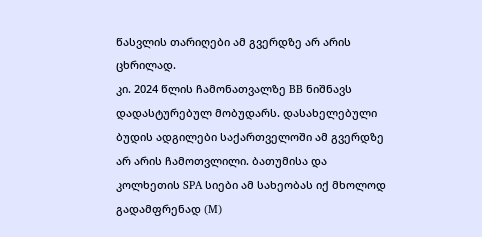წასვლის თარიღები ამ გვერდზე არ არის ცხრილად.
კი. 2024 წლის ჩამონათვალზე BB ნიშნავს დადასტურებულ მობუდარს. დასახელებული ბუდის ადგილები საქართველოში ამ გვერდზე არ არის ჩამოთვლილი. ბათუმისა და კოლხეთის SPA სიები ამ სახეობას იქ მხოლოდ გადამფრენად (M)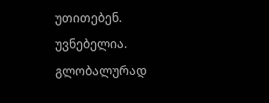უთითებენ.
უვნებელია. გლობალურად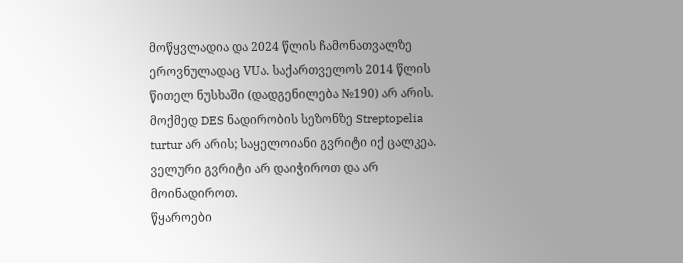მოწყვლადია და 2024 წლის ჩამონათვალზე ეროვნულადაც VUა. საქართველოს 2014 წლის წითელ ნუსხაში (დადგენილება №190) არ არის. მოქმედ DES ნადირობის სეზონზე Streptopelia turtur არ არის; საყელოიანი გვრიტი იქ ცალკეა. ველური გვრიტი არ დაიჭიროთ და არ მოინადიროთ.
წყაროები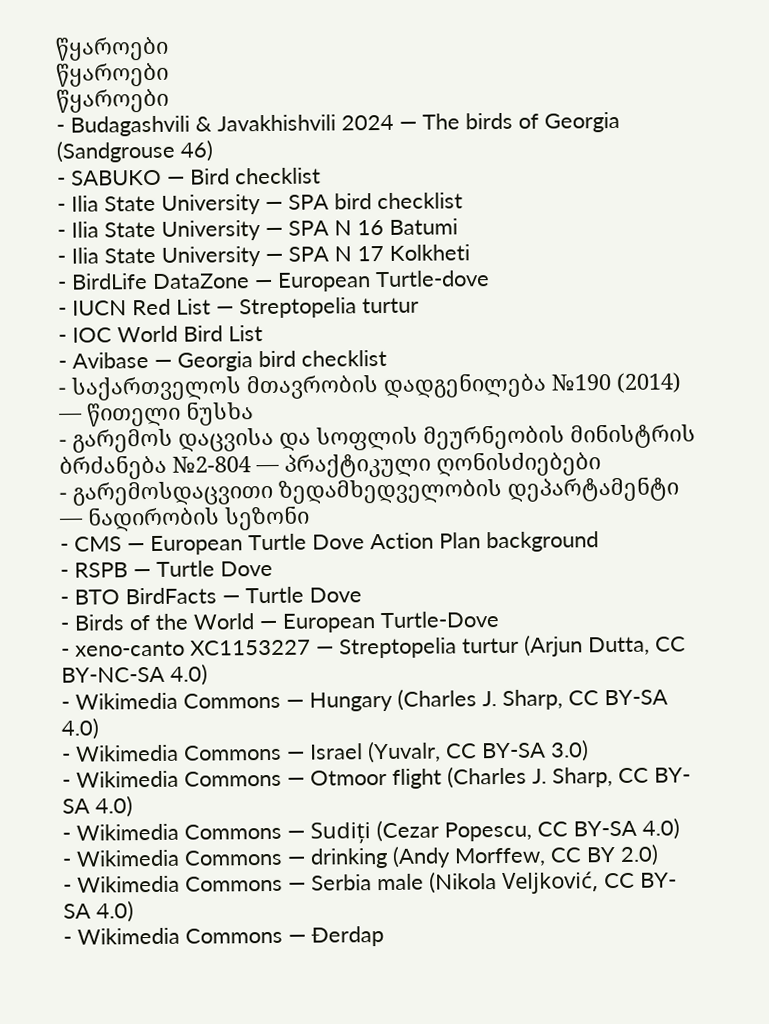წყაროები
წყაროები
წყაროები
- Budagashvili & Javakhishvili 2024 — The birds of Georgia (Sandgrouse 46)
- SABUKO — Bird checklist
- Ilia State University — SPA bird checklist
- Ilia State University — SPA N 16 Batumi
- Ilia State University — SPA N 17 Kolkheti
- BirdLife DataZone — European Turtle-dove
- IUCN Red List — Streptopelia turtur
- IOC World Bird List
- Avibase — Georgia bird checklist
- საქართველოს მთავრობის დადგენილება №190 (2014) — წითელი ნუსხა
- გარემოს დაცვისა და სოფლის მეურნეობის მინისტრის ბრძანება №2-804 — პრაქტიკული ღონისძიებები
- გარემოსდაცვითი ზედამხედველობის დეპარტამენტი — ნადირობის სეზონი
- CMS — European Turtle Dove Action Plan background
- RSPB — Turtle Dove
- BTO BirdFacts — Turtle Dove
- Birds of the World — European Turtle-Dove
- xeno-canto XC1153227 — Streptopelia turtur (Arjun Dutta, CC BY-NC-SA 4.0)
- Wikimedia Commons — Hungary (Charles J. Sharp, CC BY-SA 4.0)
- Wikimedia Commons — Israel (Yuvalr, CC BY-SA 3.0)
- Wikimedia Commons — Otmoor flight (Charles J. Sharp, CC BY-SA 4.0)
- Wikimedia Commons — Sudiți (Cezar Popescu, CC BY-SA 4.0)
- Wikimedia Commons — drinking (Andy Morffew, CC BY 2.0)
- Wikimedia Commons — Serbia male (Nikola Veljković, CC BY-SA 4.0)
- Wikimedia Commons — Đerdap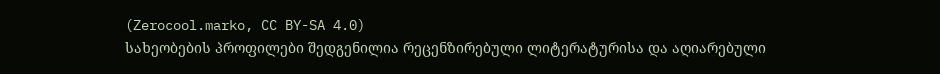(Zerocool.marko, CC BY-SA 4.0)
სახეობების პროფილები შედგენილია რეცენზირებული ლიტერატურისა და აღიარებული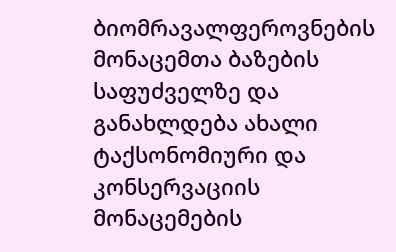ბიომრავალფეროვნების მონაცემთა ბაზების საფუძველზე და განახლდება ახალი ტაქსონომიური და კონსერვაციის მონაცემების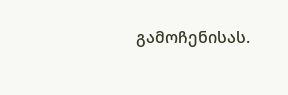გამოჩენისას.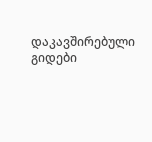დაკავშირებული გიდები